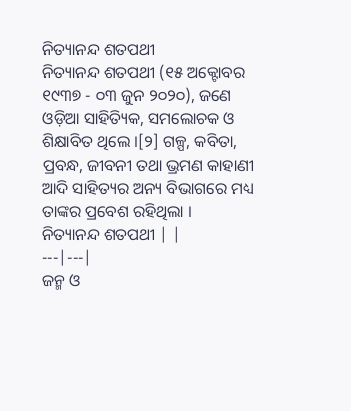ନିତ୍ୟାନନ୍ଦ ଶତପଥୀ
ନିତ୍ୟାନନ୍ଦ ଶତପଥୀ (୧୫ ଅକ୍ଟୋବର ୧୯୩୭ - ୦୩ ଜୁନ ୨୦୨୦), ଜଣେ ଓଡ଼ିଆ ସାହିତ୍ୟିକ, ସମଲୋଚକ ଓ ଶିକ୍ଷାବିତ ଥିଲେ ।[୨] ଗଳ୍ପ, କବିତା, ପ୍ରବନ୍ଧ, ଜୀବନୀ ତଥା ଭ୍ରମଣ କାହାଣୀ ଆଦି ସାହିତ୍ୟର ଅନ୍ୟ ବିଭାଗରେ ମଧ୍ୟ ତାଙ୍କର ପ୍ରବେଶ ରହିଥିଲା ।
ନିତ୍ୟାନନ୍ଦ ଶତପଥୀ | |
---|---|
ଜନ୍ମ ଓ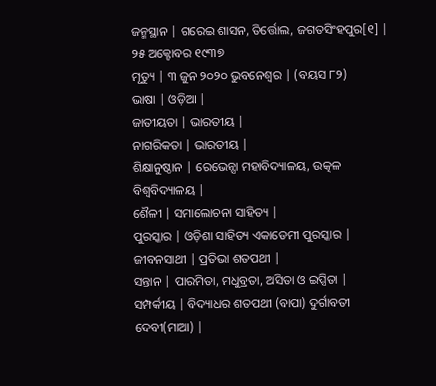ଜନ୍ମସ୍ଥାନ | ଗରେଇ ଶାସନ, ତିର୍ତ୍ତୋଲ, ଜଗତସିଂହପୁର[୧] | ୨୫ ଅକ୍ଟୋବର ୧୯୩୭
ମୃତ୍ୟୁ | ୩ ଜୁନ ୨୦୨୦ ଭୁବନେଶ୍ୱର | (ବୟସ ୮୨)
ଭାଷା | ଓଡ଼ିଆ |
ଜାତୀୟତା | ଭାରତୀୟ |
ନାଗରିକତା | ଭାରତୀୟ |
ଶିକ୍ଷାନୁଷ୍ଠାନ | ରେଭେନ୍ସା ମହାବିଦ୍ୟାଳୟ, ଉତ୍କଳ ବିଶ୍ୱବିଦ୍ୟାଳୟ |
ଶୈଳୀ | ସମାଲୋଚନା ସାହିତ୍ୟ |
ପୁରସ୍କାର | ଓଡ଼ିଶା ସାହିତ୍ୟ ଏକାଡେମୀ ପୁରସ୍କାର |
ଜୀବନସାଥୀ | ପ୍ରତିଭା ଶତପଥୀ |
ସନ୍ତାନ | ପାରମିତା, ମଧୁବ୍ରତା, ଅସିତା ଓ ଇପ୍ସିତା |
ସମ୍ପର୍କୀୟ | ବିଦ୍ୟାଧର ଶତପଥୀ (ବାପା) ଦୁର୍ଗାବତୀ ଦେବୀ(ମାଆ) |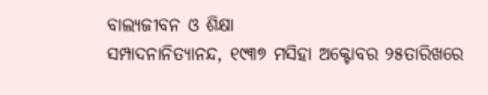ବାଲ୍ୟଜୀବନ ଓ ଶିକ୍ଷା
ସମ୍ପାଦନାନିତ୍ୟାନନ୍ଦ, ୧୯୩୭ ମସିହା ଅକ୍ଟୋବର ୨୫ତାରିଖରେ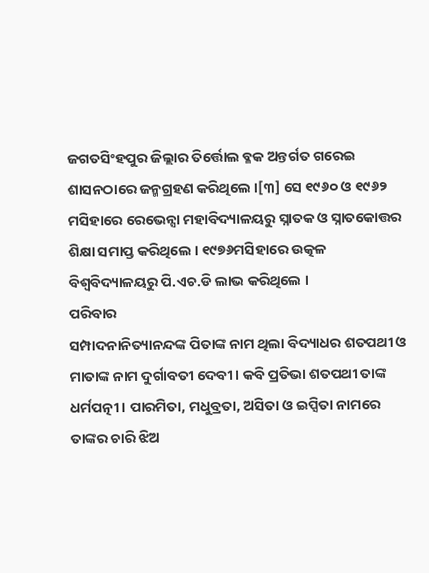ଜଗତସିଂହପୁର ଜିଲ୍ଲାର ତିର୍ତ୍ତୋଲ ବ୍ଳକ ଅନ୍ତର୍ଗତ ଗରେଇ ଶାସନଠାରେ ଜନ୍ମଗ୍ରହଣ କରିଥିଲେ ।[୩] ସେ ୧୯୬୦ ଓ ୧୯୬୨ ମସିହାରେ ରେଭେନ୍ସା ମହାବିଦ୍ୟାଳୟରୁ ସ୍ନାତକ ଓ ସ୍ନାତକୋତ୍ତର ଶିକ୍ଷା ସମାପ୍ତ କରିଥିଲେ । ୧୯୭୬ମସିହାରେ ଉତ୍କଳ ବିଶ୍ୱବିଦ୍ୟାଳୟରୁ ପି.ଏଚ.ଡି ଲାଭ କରିଥିଲେ ।
ପରିବାର
ସମ୍ପାଦନାନିତ୍ୟାନନ୍ଦଙ୍କ ପିତାଙ୍କ ନାମ ଥିଲା ବିଦ୍ୟାଧର ଶତପଥୀ ଓ ମାତାଙ୍କ ନାମ ଦୁର୍ଗାବତୀ ଦେବୀ । କବି ପ୍ରତିଭା ଶତପଥୀ ତାଙ୍କ ଧର୍ମପତ୍ନୀ । ପାରମିତା, ମଧୁବ୍ରତା, ଅସିତା ଓ ଇପ୍ସିତା ନାମରେ ତାଙ୍କର ଚାରି ଝିଅ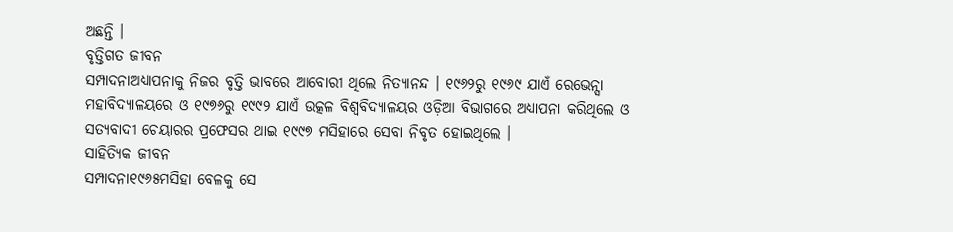ଅଛନ୍ତି ।
ବୃତ୍ତିଗତ ଜୀବନ
ସମ୍ପାଦନାଅଧ୍ୟାପନାକୁ ନିଜର ବୃତ୍ତି ଭାବରେ ଆବୋରୀ ଥିଲେ ନିତ୍ୟାନନ୍ଦ । ୧୯୬୨ରୁ ୧୯୬୯ ଯାଏଁ ରେଭେନ୍ସା ମହାବିଦ୍ୟାଳୟରେ ଓ ୧୯୭୬ରୁ ୧୯୯୨ ଯାଏଁ ଉତ୍କଳ ବିଶ୍ୱବିଦ୍ୟାଳୟର ଓଡ଼ିଆ ବିଭାଗରେ ଅଧ୍ୟାପନା କରିଥିଲେ ଓ ସତ୍ୟବାଦୀ ଚେୟାରର ପ୍ରଫେସର ଥାଇ ୧୯୯୭ ମସିହାରେ ସେବା ନିବୃତ ହୋଇଥିଲେ ।
ସାହିତ୍ୟିକ ଜୀବନ
ସମ୍ପାଦନା୧୯୬୫ମସିହା ବେଳକୁ ସେ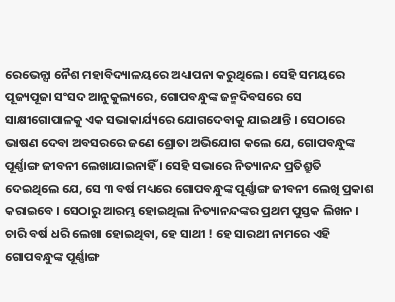ରେଭେନ୍ସା ନୈଶ ମହାବିଦ୍ୟାଳୟରେ ଅଧ୍ୟାପନା କରୁଥିଲେ । ସେହି ସମୟରେ ପୂଜ୍ୟପୂଜା ସଂସଦ ଆନୁକୁଲ୍ୟରେ, ଗୋପବନ୍ଧୁଙ୍କ ଜନ୍ମଦିବସରେ ସେ ସାକ୍ଷୀଗୋପାଳକୁ ଏକ ସଭାକାର୍ଯ୍ୟରେ ଯୋଗଦେବାକୁ ଯାଇଥାନ୍ତି । ସେଠାରେ ଭାଷଣ ଦେବା ଅବସରରେ ଜଣେ ଶ୍ରୋତା ଅଭିଯୋଗ କଲେ ଯେ, ଗୋପବନ୍ଧୁଙ୍କ ପୂର୍ଣ୍ଣାଙ୍ଗ ଜୀବନୀ ଲେଖାଯାଇନାହିଁ । ସେହି ସଭାରେ ନିତ୍ୟାନନ୍ଦ ପ୍ରତିଶ୍ରୁତି ଦେଇଥିଲେ ଯେ, ସେ ୩ ବର୍ଷ ମଧ୍ୟରେ ଗୋପବନ୍ଧୁଙ୍କ ପୂର୍ଣ୍ଣାଙ୍ଗ ଜୀବନୀ ଲେଖି ପ୍ରକାଶ କରାଇବେ । ସେଠାରୁ ଆରମ୍ଭ ହୋଇଥିଲା ନିତ୍ୟାନନ୍ଦଙ୍କର ପ୍ରଥମ ପୁସ୍ତକ ଲିଖନ । ଚାରି ବର୍ଷ ଧରି ଲେଖା ହୋଇଥିବା, ହେ ସାଥୀ ! ହେ ସାରଥୀ ନାମରେ ଏହି ଗୋପବନ୍ଧୁଙ୍କ ପୂର୍ଣ୍ଣାଙ୍ଗ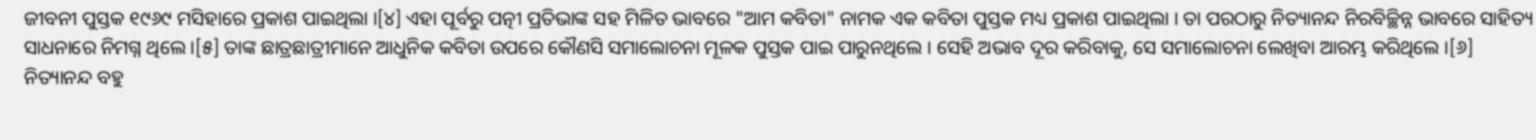ଜୀବନୀ ପୁସ୍ତକ ୧୯୬୯ ମସିହାରେ ପ୍ରକାଶ ପାଇଥିଲା ।[୪] ଏହା ପୂର୍ବରୁ ପତ୍ନୀ ପ୍ରତିଭାଙ୍କ ସହ ମିଳିତ ଭାବରେ "ଆମ କବିତା" ନାମକ ଏକ କବିତା ପୁସ୍ତକ ମଧ୍ୟ ପ୍ରକାଶ ପାଇଥିଲା । ତା ପରଠାରୁ ନିତ୍ୟାନନ୍ଦ ନିରବିଚ୍ଛିନ୍ନ ଭାବରେ ସାହିତ୍ୟ ସାଧନାରେ ନିମଗ୍ନ ଥିଲେ ।[୫] ତାଙ୍କ ଛାତ୍ରଛାତ୍ରୀମାନେ ଆଧୁନିକ କବିତା ଉପରେ କୌଣସି ସମାଲୋଚନା ମୂଳକ ପୁସ୍ତକ ପାଇ ପାରୁନଥିଲେ । ସେହି ଅଭାବ ଦୂର କରିବାକୁ, ସେ ସମାଲୋଚନା ଲେଖିବା ଆରମ୍ଭ କରିଥିଲେ ।[୬]
ନିତ୍ୟାନନ୍ଦ ବହୁ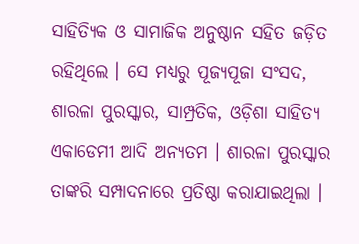ସାହିତ୍ୟିକ ଓ ସାମାଜିକ ଅନୁଷ୍ଠାନ ସହିତ ଜଡ଼ିତ ରହିଥିଲେ । ସେ ମଧ୍ୟରୁ ପୂଜ୍ୟପୂଜା ସଂସଦ, ଶାରଳା ପୁରସ୍କାର, ସାମ୍ପ୍ରତିକ, ଓଡ଼ିଶା ସାହିତ୍ୟ ଏକାଡେମୀ ଆଦି ଅନ୍ୟତମ । ଶାରଳା ପୁରସ୍କାର ତାଙ୍କରି ସମ୍ପାଦନାରେ ପ୍ରତିଷ୍ଠା କରାଯାଇଥିଲା ।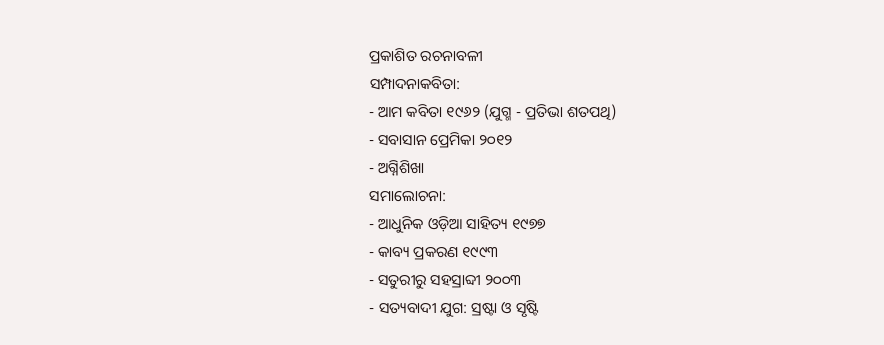ପ୍ରକାଶିତ ରଚନାବଳୀ
ସମ୍ପାଦନାକବିତା:
- ଆମ କବିତା ୧୯୬୨ (ଯୁଗ୍ମ - ପ୍ରତିଭା ଶତପଥି)
- ସବାସାନ ପ୍ରେମିକା ୨୦୧୨
- ଅଗ୍ନିଶିଖା
ସମାଲୋଚନା:
- ଆଧୁନିକ ଓଡ଼ିଆ ସାହିତ୍ୟ ୧୯୭୭
- କାବ୍ୟ ପ୍ରକରଣ ୧୯୯୩
- ସତୁରୀରୁ ସହସ୍ରାବ୍ଦୀ ୨୦୦୩
- ସତ୍ୟବାଦୀ ଯୁଗ: ସ୍ରଷ୍ଟା ଓ ସୃଷ୍ଟି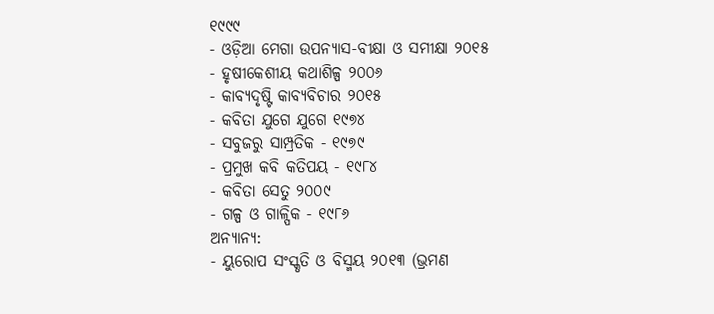୧୯୯୯
- ଓଡ଼ିଆ ମେଗା ଉପନ୍ୟାସ-ବୀକ୍ଷା ଓ ସମୀକ୍ଷା ୨୦୧୫
- ହୃଷୀକେଶୀୟ କଥାଶିଳ୍ପ ୨୦୦୬
- କାବ୍ୟଦୃଷ୍ଟି କାବ୍ୟବିଚାର ୨୦୧୫
- କବିତା ଯୁଗେ ଯୁଗେ ୧୯୭୪
- ସବୁଜରୁ ସାମ୍ପ୍ରତିକ - ୧୯୭୯
- ପ୍ରମୁଖ କବି କତିପୟ - ୧୯୮୪
- କବିତା ସେତୁ ୨୦୦୯
- ଗଳ୍ପ ଓ ଗାଳ୍ପିକ - ୧୯୮୬
ଅନ୍ୟାନ୍ୟ:
- ୟୁରୋପ ସଂସ୍କୃତି ଓ ବିସ୍ମୟ ୨୦୧୩ (ଭ୍ରମଣ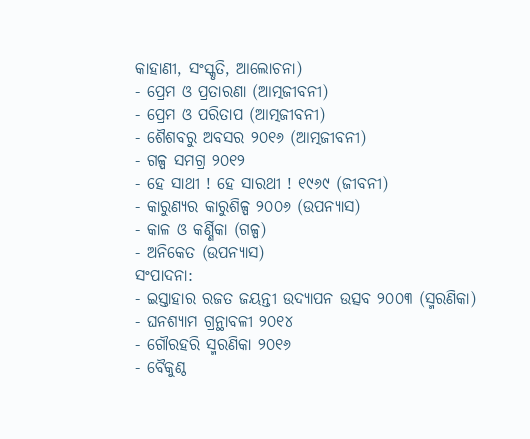କାହାଣୀ, ସଂସ୍କୃତି, ଆଲୋଚନା)
- ପ୍ରେମ ଓ ପ୍ରତାରଣା (ଆତ୍ମଜୀବନୀ)
- ପ୍ରେମ ଓ ପରିତାପ (ଆତ୍ମଜୀବନୀ)
- ଶୈଶବରୁ ଅବସର ୨୦୧୬ (ଆତ୍ମଜୀବନୀ)
- ଗଳ୍ପ ସମଗ୍ର ୨୦୧୨
- ହେ ସାଥୀ ! ହେ ସାରଥୀ ! ୧୯୬୯ (ଜୀବନୀ)
- କାରୁଣ୍ୟର କାରୁଶିଳ୍ପ ୨୦୦୬ (ଉପନ୍ୟାସ)
- କାଳ ଓ କର୍ଣ୍ଣିକା (ଗଳ୍ପ)
- ଅନିକେତ (ଉପନ୍ୟାସ)
ସଂପାଦନା:
- ଇସ୍ତାହାର ରଜତ ଜୟନ୍ତୀ ଉଦ୍ଯାପନ ଉତ୍ସବ ୨୦୦୩ (ସ୍ମରଣିକା)
- ଘନଶ୍ୟାମ ଗ୍ରନ୍ଥାବଳୀ ୨୦୧୪
- ଗୌରହରି ସ୍ମରଣିକା ୨୦୧୬
- ବୈକୁଣ୍ଠ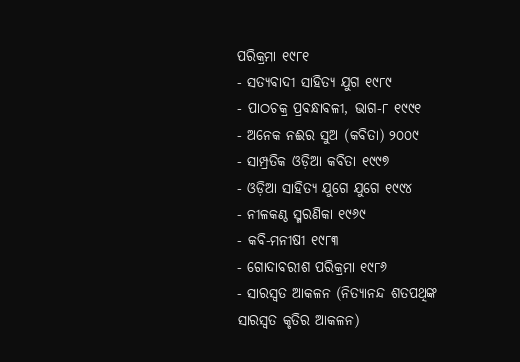ପରିକ୍ରମା ୧୯୮୧
- ସତ୍ୟବାଦୀ ସାହିତ୍ୟ ଯୁଗ ୧୯୮୯
- ପାଠଚକ୍ର ପ୍ରବନ୍ଧାବଳୀ, ଭାଗ-୮ ୧୯୯୧
- ଅନେକ ନଈର ସୁଅ (କବିତା) ୨୦୦୯
- ସାମ୍ପ୍ରତିକ ଓଡ଼ିଆ କବିତା ୧୯୯୭
- ଓଡ଼ିଆ ସାହିତ୍ୟ ଯୁଗେ ଯୁଗେ ୧୯୯୪
- ନୀଳକଣ୍ଠ ସ୍ମରଣିକା ୧୯୬୯
- କବି-ମନୀଷୀ ୧୯୮୩
- ଗୋଦାବରୀଶ ପରିକ୍ରମା ୧୯୮୬
- ସାରସ୍ୱତ ଆକଳନ (ନିତ୍ୟାନନ୍ଦ ଶତପଥିଙ୍କ ସାରସ୍ୱତ କୃତିର ଆକଳନ)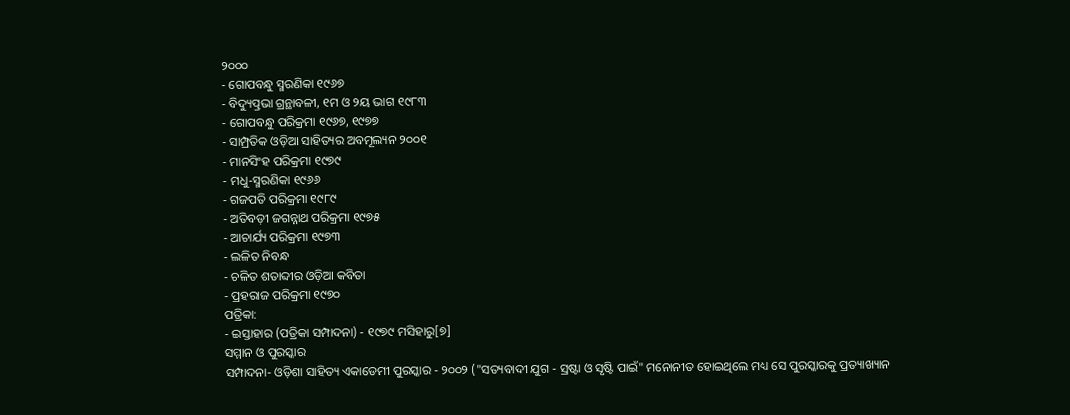୨୦୦୦
- ଗୋପବନ୍ଧୁ ସ୍ମରଣିକା ୧୯୬୭
- ବିଦ୍ୟୁତ୍ପ୍ରଭା ଗ୍ରନ୍ଥାବଳୀ, ୧ମ ଓ ୨ୟ ଭାଗ ୧୯୮୩
- ଗୋପବନ୍ଧୁ ପରିକ୍ରମା ୧୯୬୭, ୧୯୭୭
- ସାମ୍ପ୍ରତିକ ଓଡ଼ିଆ ସାହିତ୍ୟର ଅବମୂଲ୍ୟନ ୨୦୦୧
- ମାନସିଂହ ପରିକ୍ରମା ୧୯୭୯
- ମଧୁ-ସ୍ମରଣିକା ୧୯୬୬
- ଗଜପତି ପରିକ୍ରମା ୧୯୮୯
- ଅତିବଡ଼ୀ ଜଗନ୍ନାଥ ପରିକ୍ରମା ୧୯୭୫
- ଆଚାର୍ଯ୍ୟ ପରିକ୍ରମା ୧୯୭୩
- ଲଳିତ ନିବନ୍ଧ
- ଚଳିତ ଶତାବ୍ଦୀର ଓଡ଼ିଆ କବିତା
- ପ୍ରହରାଜ ପରିକ୍ରମା ୧୯୭୦
ପତ୍ରିକା:
- ଇସ୍ତାହାର (ପତ୍ରିକା ସମ୍ପାଦନା) - ୧୯୭୯ ମସିହାରୁ[୭]
ସମ୍ମାନ ଓ ପୁରସ୍କାର
ସମ୍ପାଦନା- ଓଡ଼ିଶା ସାହିତ୍ୟ ଏକାଡେମୀ ପୁରସ୍କାର - ୨୦୦୨ ("ସତ୍ୟବାଦୀ ଯୁଗ - ସ୍ରଷ୍ଟା ଓ ସୃଷ୍ଟି ପାଇଁ" ମନୋନୀତ ହୋଇଥିଲେ ମଧ୍ୟ ସେ ପୁରସ୍କାରକୁ ପ୍ରତ୍ୟାଖ୍ୟାନ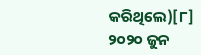କରିଥିଲେ)[୮]
୨୦୨୦ ଜୁନ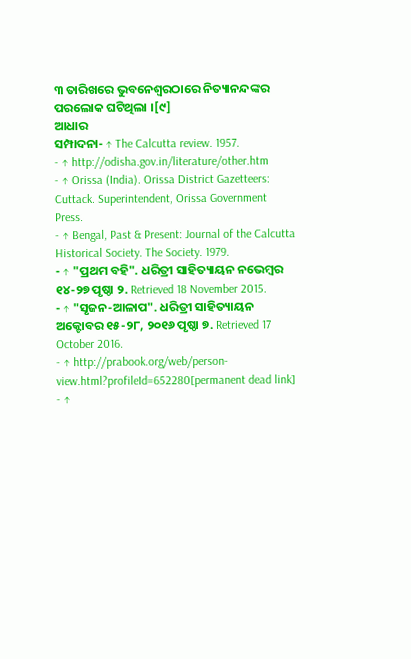୩ ତାରିଖରେ ଭୁବନେଶ୍ୱରଠାରେ ନିତ୍ୟାନନ୍ଦଙ୍କର ପରଲୋକ ଘଟିଥିଲା ।[୯]
ଆଧାର
ସମ୍ପାଦନା- ↑ The Calcutta review. 1957.
- ↑ http://odisha.gov.in/literature/other.htm
- ↑ Orissa (India). Orissa District Gazetteers: Cuttack. Superintendent, Orissa Government Press.
- ↑ Bengal, Past & Present: Journal of the Calcutta Historical Society. The Society. 1979.
- ↑ "ପ୍ରଥମ ବହି". ଧରିତ୍ରୀ ସାହିତ୍ୟାୟନ ନଭେମ୍ବର ୧୪-୨୭ ପୃଷ୍ଠା ୨. Retrieved 18 November 2015.
- ↑ "ସୃଜନ-ଆଳାପ". ଧରିତ୍ରୀ ସାହିତ୍ୟାୟନ ଅକ୍ଟୋବର ୧୫-୨୮, ୨୦୧୬ ପୃଷ୍ଠା ୭. Retrieved 17 October 2016.
- ↑ http://prabook.org/web/person-view.html?profileId=652280[permanent dead link]
- ↑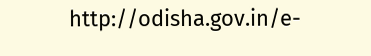http://odisha.gov.in/e-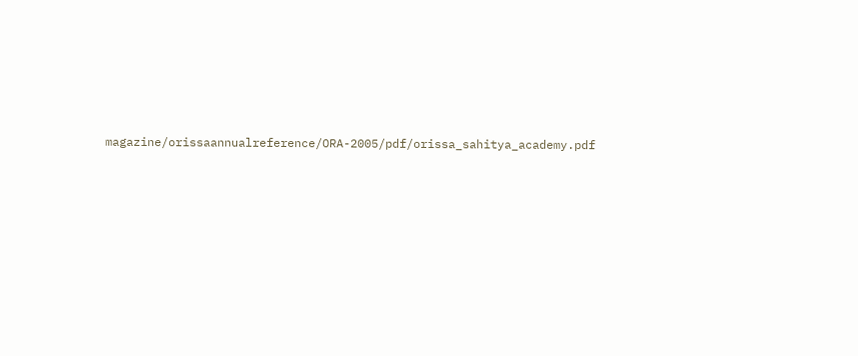magazine/orissaannualreference/ORA-2005/pdf/orissa_sahitya_academy.pdf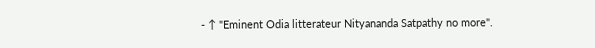- ↑ "Eminent Odia litterateur Nityananda Satpathy no more".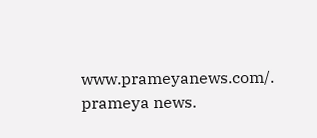www.prameyanews.com/. prameya news.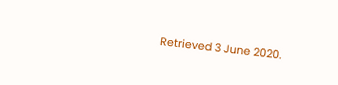Retrieved 3 June 2020.